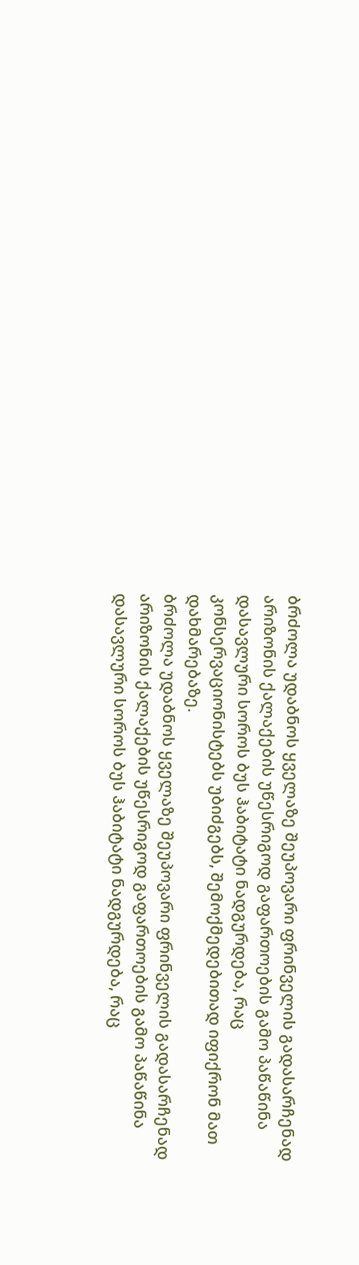ბრძოლა უდაბნოს ყველაზე შეუპოვარი ფრინველის გადასარჩენად
არიზონის ქალაქების უწესრიგოდ გაფართოების გამო პაწაწინა დასავლური სოროს ბუს ჰაბიტატი ნადგურდება, რაც კონსერვაციონისტებს უბიძგებს, შემოქმედებითად იფიქრონ მათ დახმარებაზე.
ბრძოლა უდაბნოს ყველაზე შეუპოვარი ფრინველის გადასარჩენად
არიზონის ქალაქების უწესრიგოდ გაფართოების გამო პაწაწინა დასავლური სოროს ბუს ჰაბიტატი ნადგურდება, რაც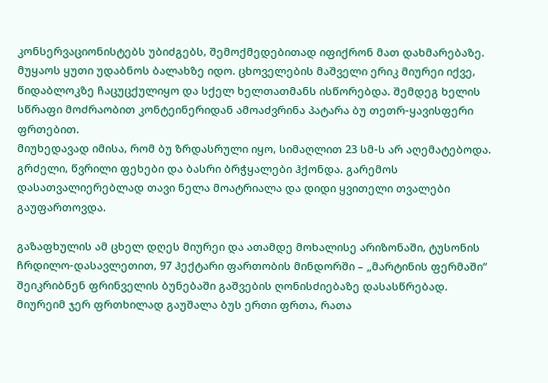კონსერვაციონისტებს უბიძგებს, შემოქმედებითად იფიქრონ მათ დახმარებაზე.
მუყაოს ყუთი უდაბნოს ბალახზე იდო. ცხოველების მაშველი ერიკ მიურეი იქვე, წიდაბლოკზე ჩაცუცქულიყო და სქელ ხელთათმანს ისწორებდა. შემდეგ ხელის სწრაფი მოძრაობით კონტეინერიდან ამოაძვრინა პატარა ბუ თეთრ-ყავისფერი ფრთებით.
მიუხედავად იმისა, რომ ბუ ზრდასრული იყო, სიმაღლით 23 სმ-ს არ აღემატებოდა. გრძელი, წვრილი ფეხები და ბასრი ბრჭყალები ჰქონდა. გარემოს დასათვალიერებლად თავი ნელა მოატრიალა და დიდი ყვითელი თვალები გაუფართოვდა.

გაზაფხულის ამ ცხელ დღეს მიურეი და ათამდე მოხალისე არიზონაში, ტუსონის ჩრდილო-დასავლეთით, 97 ჰექტარი ფართობის მინდორში – „მარტინის ფერმაში“ შეიკრიბნენ ფრინველის ბუნებაში გაშვების ღონისძიებაზე დასასწრებად. მიურეიმ ჯერ ფრთხილად გაუშალა ბუს ერთი ფრთა, რათა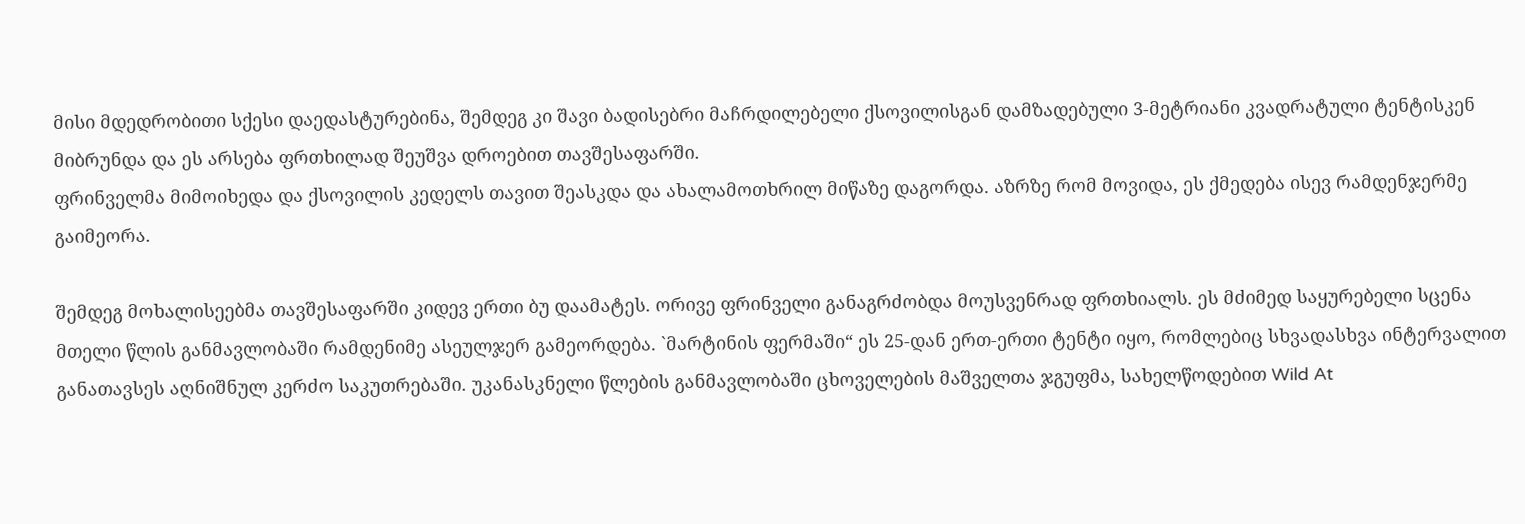მისი მდედრობითი სქესი დაედასტურებინა, შემდეგ კი შავი ბადისებრი მაჩრდილებელი ქსოვილისგან დამზადებული 3-მეტრიანი კვადრატული ტენტისკენ მიბრუნდა და ეს არსება ფრთხილად შეუშვა დროებით თავშესაფარში.
ფრინველმა მიმოიხედა და ქსოვილის კედელს თავით შეასკდა და ახალამოთხრილ მიწაზე დაგორდა. აზრზე რომ მოვიდა, ეს ქმედება ისევ რამდენჯერმე გაიმეორა.

შემდეგ მოხალისეებმა თავშესაფარში კიდევ ერთი ბუ დაამატეს. ორივე ფრინველი განაგრძობდა მოუსვენრად ფრთხიალს. ეს მძიმედ საყურებელი სცენა მთელი წლის განმავლობაში რამდენიმე ასეულჯერ გამეორდება. `მარტინის ფერმაში“ ეს 25-დან ერთ-ერთი ტენტი იყო, რომლებიც სხვადასხვა ინტერვალით განათავსეს აღნიშნულ კერძო საკუთრებაში. უკანასკნელი წლების განმავლობაში ცხოველების მაშველთა ჯგუფმა, სახელწოდებით Wild At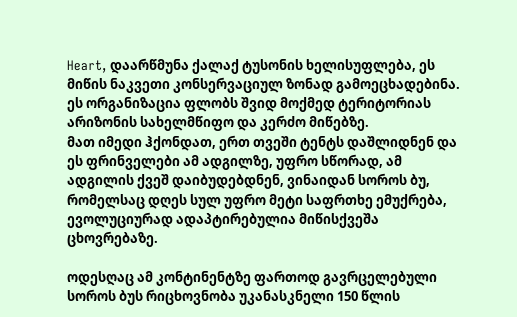Heart, დაარწმუნა ქალაქ ტუსონის ხელისუფლება, ეს მიწის ნაკვეთი კონსერვაციულ ზონად გამოეცხადებინა. ეს ორგანიზაცია ფლობს შვიდ მოქმედ ტერიტორიას არიზონის სახელმწიფო და კერძო მიწებზე.
მათ იმედი ჰქონდათ, ერთ თვეში ტენტს დაშლიდნენ და ეს ფრინველები ამ ადგილზე, უფრო სწორად, ამ ადგილის ქვეშ დაიბუდებდნენ, ვინაიდან სოროს ბუ, რომელსაც დღეს სულ უფრო მეტი საფრთხე ემუქრება, ევოლუციურად ადაპტირებულია მიწისქვეშა ცხოვრებაზე.

ოდესღაც ამ კონტინენტზე ფართოდ გავრცელებული სოროს ბუს რიცხოვნობა უკანასკნელი 150 წლის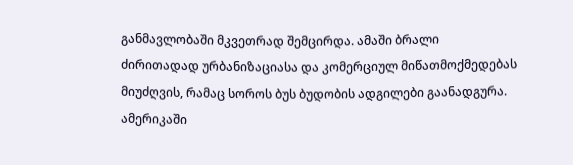განმავლობაში მკვეთრად შემცირდა. ამაში ბრალი ძირითადად ურბანიზაციასა და კომერციულ მიწათმოქმედებას მიუძღვის, რამაც სოროს ბუს ბუდობის ადგილები გაანადგურა. ამერიკაში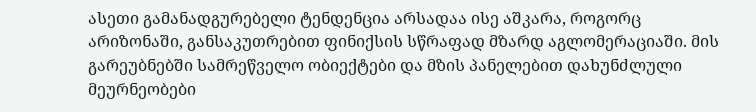ასეთი გამანადგურებელი ტენდენცია არსადაა ისე აშკარა, როგორც არიზონაში, განსაკუთრებით ფინიქსის სწრაფად მზარდ აგლომერაციაში. მის გარეუბნებში სამრეწველო ობიექტები და მზის პანელებით დახუნძლული მეურნეობები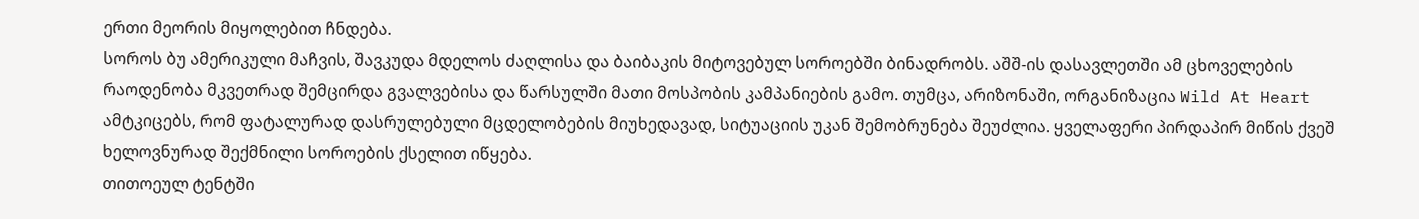ერთი მეორის მიყოლებით ჩნდება.
სოროს ბუ ამერიკული მაჩვის, შავკუდა მდელოს ძაღლისა და ბაიბაკის მიტოვებულ სოროებში ბინადრობს. აშშ-ის დასავლეთში ამ ცხოველების რაოდენობა მკვეთრად შემცირდა გვალვებისა და წარსულში მათი მოსპობის კამპანიების გამო. თუმცა, არიზონაში, ორგანიზაცია Wild At Heart ამტკიცებს, რომ ფატალურად დასრულებული მცდელობების მიუხედავად, სიტუაციის უკან შემობრუნება შეუძლია. ყველაფერი პირდაპირ მიწის ქვეშ ხელოვნურად შექმნილი სოროების ქსელით იწყება.
თითოეულ ტენტში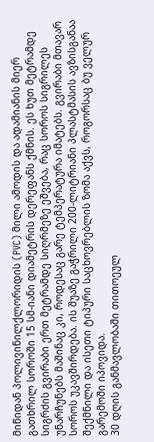მიწიდან პოლივინილქლორიდის (PVC) მილი ამოდის და ადამიანის მიერ გათხრილ სოროში 15 სმ-იანი დიამეტრის დერეფანს ქმნის. ეს ხუთ მეტრამდე სიგრძის გვირაბი ერთ მეტრამდე სიღრმეზე ეშვება, რაც სოროს სიგრილეს უნარჩუნებს მაშინაც კი, როდესაც გარე ტემპერატურა იმატებს. გვირაბი მთავარ სოროს უკავშირდება. ის შუაზე გაჭრილი 200-ლიტრიანი პლასტმასის ავზისგანაა შექმნილი და ისეთი ტიპური საცხოვრებლის ზომა აქვს, როგორსაც ბუ ველურ გარემოში იპოვიდა.
30 დღის განმავლობაში თითოეულ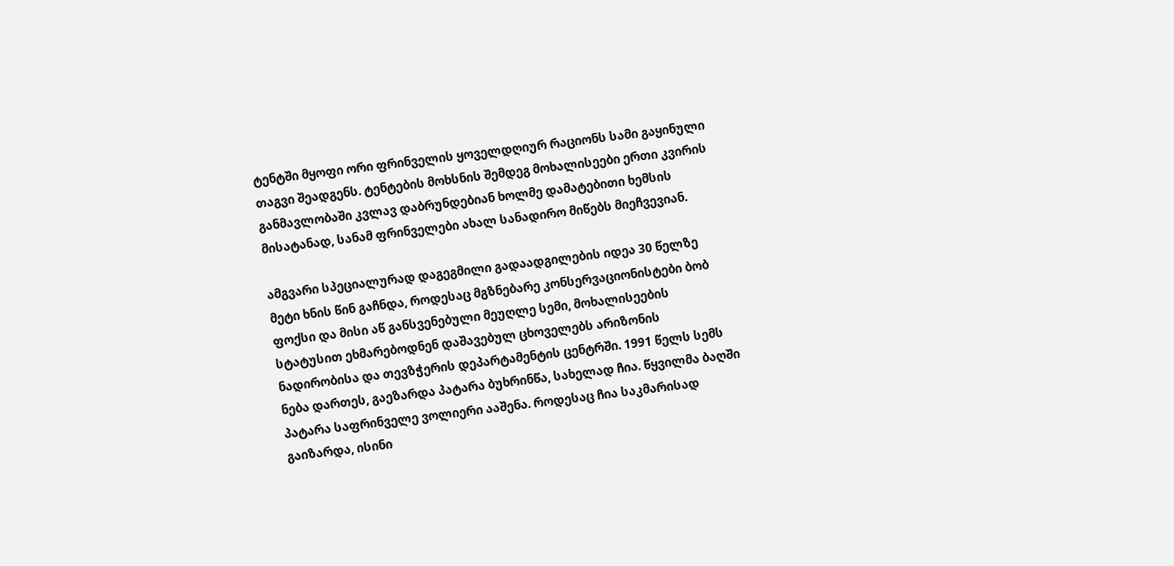ტენტში მყოფი ორი ფრინველის ყოველდღიურ რაციონს სამი გაყინული თაგვი შეადგენს. ტენტების მოხსნის შემდეგ მოხალისეები ერთი კვირის განმავლობაში კვლავ დაბრუნდებიან ხოლმე დამატებითი ხემსის მისატანად, სანამ ფრინველები ახალ სანადირო მიწებს მიეჩვევიან.

ამგვარი სპეციალურად დაგეგმილი გადაადგილების იდეა 30 წელზე მეტი ხნის წინ გაჩნდა, როდესაც მგზნებარე კონსერვაციონისტები ბობ ფოქსი და მისი აწ განსვენებული მეუღლე სემი, მოხალისეების სტატუსით ეხმარებოდნენ დაშავებულ ცხოველებს არიზონის ნადირობისა და თევზჭერის დეპარტამენტის ცენტრში. 1991 წელს სემს ნება დართეს, გაეზარდა პატარა ბუხრინწა, სახელად ჩია. წყვილმა ბაღში პატარა საფრინველე ვოლიერი ააშენა. როდესაც ჩია საკმარისად გაიზარდა, ისინი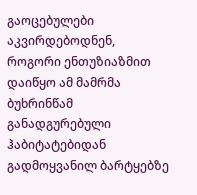გაოცებულები აკვირდებოდნენ, როგორი ენთუზიაზმით დაიწყო ამ მამრმა ბუხრინწამ განადგურებული ჰაბიტატებიდან გადმოყვანილ ბარტყებზე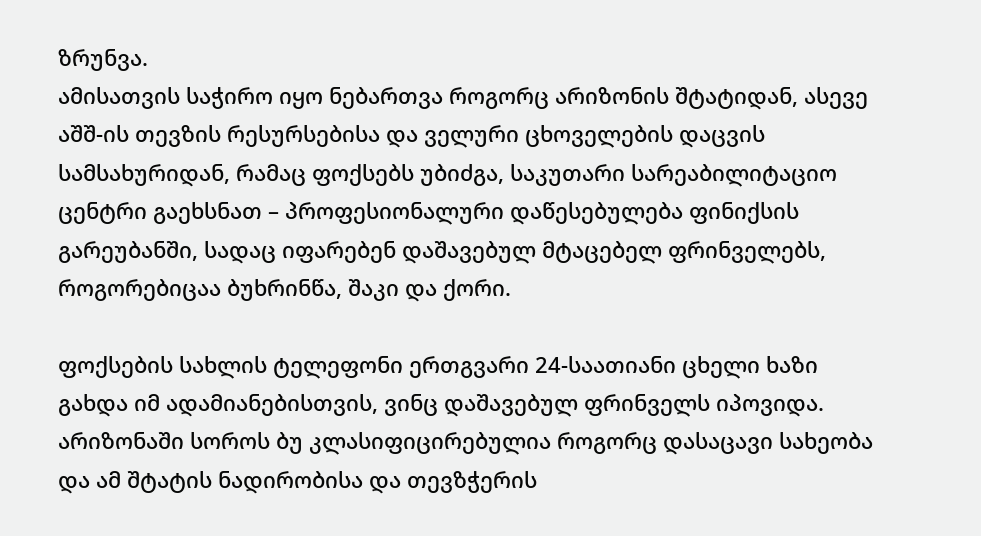ზრუნვა.
ამისათვის საჭირო იყო ნებართვა როგორც არიზონის შტატიდან, ასევე აშშ-ის თევზის რესურსებისა და ველური ცხოველების დაცვის სამსახურიდან, რამაც ფოქსებს უბიძგა, საკუთარი სარეაბილიტაციო ცენტრი გაეხსნათ – პროფესიონალური დაწესებულება ფინიქსის გარეუბანში, სადაც იფარებენ დაშავებულ მტაცებელ ფრინველებს, როგორებიცაა ბუხრინწა, შაკი და ქორი.

ფოქსების სახლის ტელეფონი ერთგვარი 24-საათიანი ცხელი ხაზი გახდა იმ ადამიანებისთვის, ვინც დაშავებულ ფრინველს იპოვიდა. არიზონაში სოროს ბუ კლასიფიცირებულია როგორც დასაცავი სახეობა და ამ შტატის ნადირობისა და თევზჭერის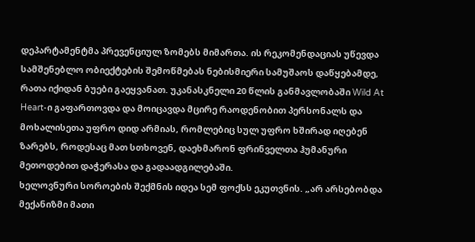დეპარტამენტმა პრევენციულ ზომებს მიმართა. ის რეკომენდაციას უწევდა სამშენებლო ობიექტების შემოწმებას ნებისმიერი სამუშაოს დაწყებამდე, რათა იქიდან ბუები გაეყვანათ. უკანასკნელი 20 წლის განმავლობაში Wild At Heart-ი გაფართოვდა და მოიცავდა მცირე რაოდენობით პერსონალს და მოხალისეთა უფრო დიდ არმიას, რომლებიც სულ უფრო ხშირად იღებენ ზარებს, როდესაც მათ სთხოვენ, დაეხმარონ ფრინველთა ჰუმანური მეთოდებით დაჭერასა და გადაადგილებაში.
ხელოვნური სოროების შექმნის იდეა სემ ფოქსს ეკუთვნის. „არ არსებობდა მექანიზმი მათი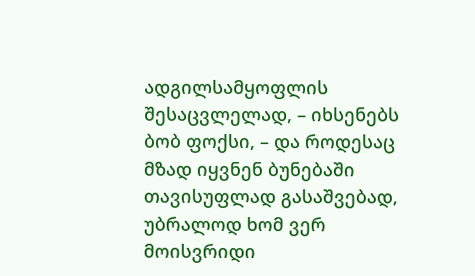ადგილსამყოფლის შესაცვლელად, – იხსენებს ბობ ფოქსი, – და როდესაც მზად იყვნენ ბუნებაში თავისუფლად გასაშვებად, უბრალოდ ხომ ვერ მოისვრიდი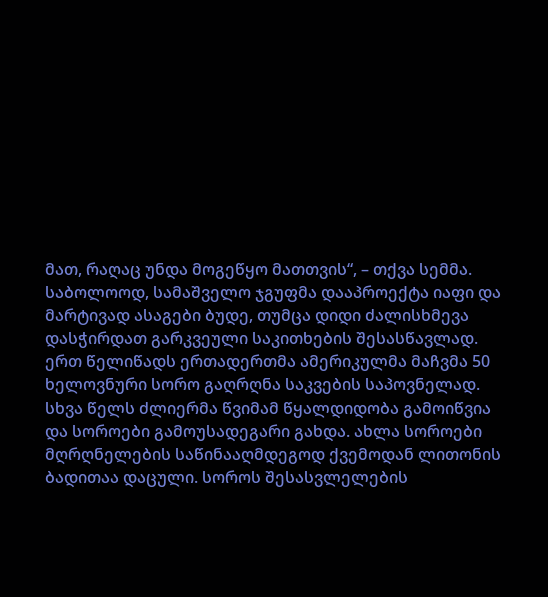მათ, რაღაც უნდა მოგეწყო მათთვის“, – თქვა სემმა.
საბოლოოდ, სამაშველო ჯგუფმა დააპროექტა იაფი და მარტივად ასაგები ბუდე, თუმცა დიდი ძალისხმევა დასჭირდათ გარკვეული საკითხების შესასწავლად. ერთ წელიწადს ერთადერთმა ამერიკულმა მაჩვმა 50 ხელოვნური სორო გაღრღნა საკვების საპოვნელად. სხვა წელს ძლიერმა წვიმამ წყალდიდობა გამოიწვია და სოროები გამოუსადეგარი გახდა. ახლა სოროები მღრღნელების საწინააღმდეგოდ ქვემოდან ლითონის ბადითაა დაცული. სოროს შესასვლელების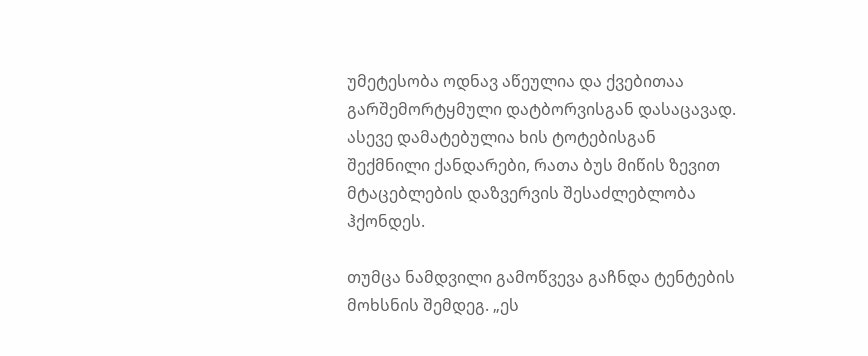უმეტესობა ოდნავ აწეულია და ქვებითაა გარშემორტყმული დატბორვისგან დასაცავად. ასევე დამატებულია ხის ტოტებისგან შექმნილი ქანდარები, რათა ბუს მიწის ზევით მტაცებლების დაზვერვის შესაძლებლობა ჰქონდეს.

თუმცა ნამდვილი გამოწვევა გაჩნდა ტენტების მოხსნის შემდეგ. „ეს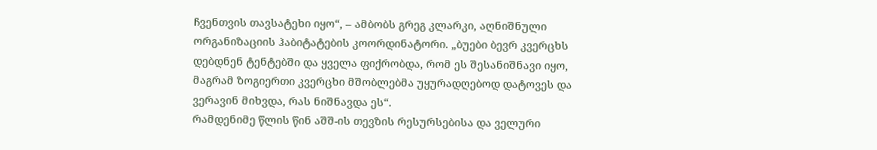ჩვენთვის თავსატეხი იყო“, – ამბობს გრეგ კლარკი, აღნიშნული ორგანიზაციის ჰაბიტატების კოორდინატორი. „ბუები ბევრ კვერცხს დებდნენ ტენტებში და ყველა ფიქრობდა, რომ ეს შესანიშნავი იყო, მაგრამ ზოგიერთი კვერცხი მშობლებმა უყურადღებოდ დატოვეს და ვერავინ მიხვდა, რას ნიშნავდა ეს“.
რამდენიმე წლის წინ აშშ-ის თევზის რესურსებისა და ველური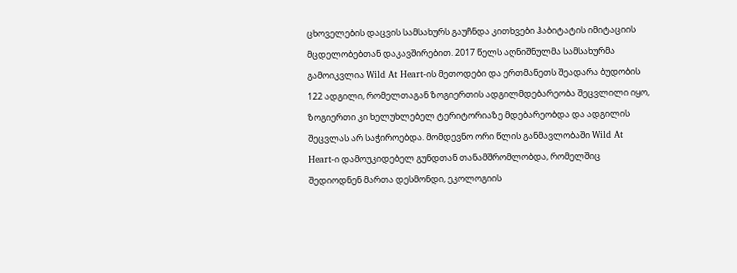ცხოველების დაცვის სამსახურს გაუჩნდა კითხვები ჰაბიტატის იმიტაციის მცდელობებთან დაკავშირებით. 2017 წელს აღნიშნულმა სამსახურმა გამოიკვლია Wild At Heart-ის მეთოდები და ერთმანეთს შეადარა ბუდობის 122 ადგილი, რომელთაგან ზოგიერთის ადგილმდებარეობა შეცვლილი იყო, ზოგიერთი კი ხელუხლებელ ტერიტორიაზე მდებარეობდა და ადგილის შეცვლას არ საჭიროებდა. მომდევნო ორი წლის განმავლობაში Wild At Heart-ი დამოუკიდებელ გუნდთან თანამშრომლობდა, რომელშიც შედიოდნენ მართა დესმონდი, ეკოლოგიის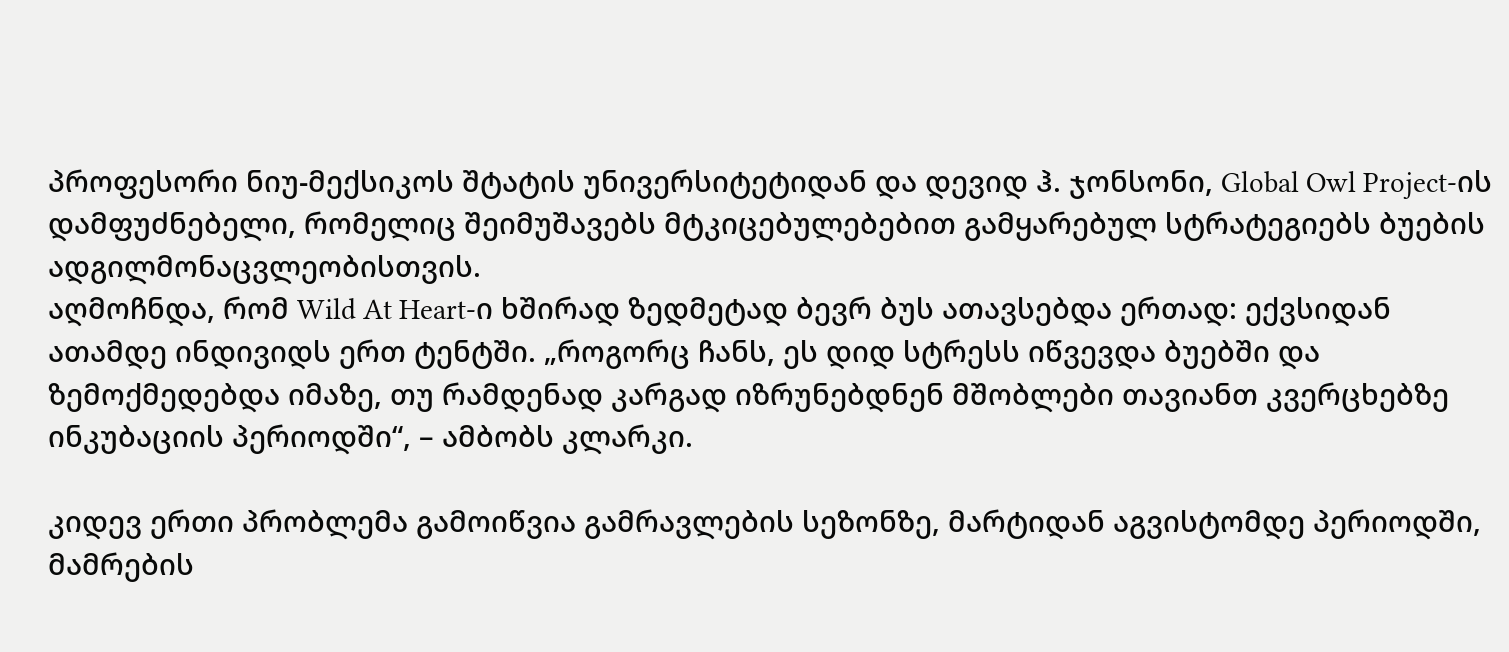პროფესორი ნიუ-მექსიკოს შტატის უნივერსიტეტიდან და დევიდ ჰ. ჯონსონი, Global Owl Project-ის დამფუძნებელი, რომელიც შეიმუშავებს მტკიცებულებებით გამყარებულ სტრატეგიებს ბუების ადგილმონაცვლეობისთვის.
აღმოჩნდა, რომ Wild At Heart-ი ხშირად ზედმეტად ბევრ ბუს ათავსებდა ერთად: ექვსიდან ათამდე ინდივიდს ერთ ტენტში. „როგორც ჩანს, ეს დიდ სტრესს იწვევდა ბუებში და ზემოქმედებდა იმაზე, თუ რამდენად კარგად იზრუნებდნენ მშობლები თავიანთ კვერცხებზე ინკუბაციის პერიოდში“, – ამბობს კლარკი.

კიდევ ერთი პრობლემა გამოიწვია გამრავლების სეზონზე, მარტიდან აგვისტომდე პერიოდში, მამრების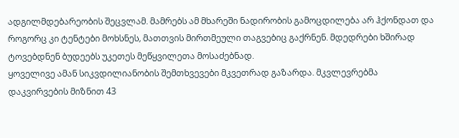ადგილმდებარეობის შეცვლამ. მამრებს ამ მხარეში ნადირობის გამოცდილება არ ჰქონდათ და როგორც კი ტენტები მოხსნეს, მათთვის მირთმეული თაგვებიც გაქრნენ. მდედრები ხშირად ტოვებდნენ ბუდეებს უკეთეს მეწყვილეთა მოსაძებნად.
ყოველივე ამან სიკვდილიანობის შემთხვევები მკვეთრად გაზარდა. მკვლევრებმა დაკვირვების მიზნით 43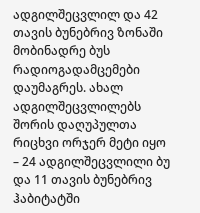ადგილშეცვლილ და 42 თავის ბუნებრივ ზონაში მობინადრე ბუს რადიოგადამცემები დაუმაგრეს. ახალ ადგილშეცვლილებს შორის დაღუპულთა რიცხვი ორჯერ მეტი იყო – 24 ადგილშეცვლილი ბუ და 11 თავის ბუნებრივ ჰაბიტატში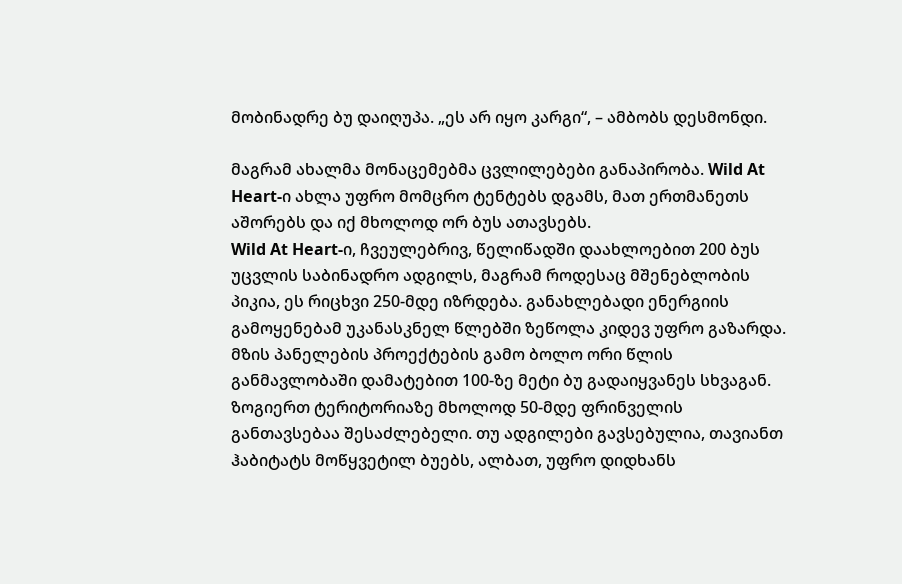მობინადრე ბუ დაიღუპა. „ეს არ იყო კარგი“, – ამბობს დესმონდი.

მაგრამ ახალმა მონაცემებმა ცვლილებები განაპირობა. Wild At Heart-ი ახლა უფრო მომცრო ტენტებს დგამს, მათ ერთმანეთს აშორებს და იქ მხოლოდ ორ ბუს ათავსებს.
Wild At Heart-ი, ჩვეულებრივ, წელიწადში დაახლოებით 200 ბუს უცვლის საბინადრო ადგილს, მაგრამ როდესაც მშენებლობის პიკია, ეს რიცხვი 250-მდე იზრდება. განახლებადი ენერგიის გამოყენებამ უკანასკნელ წლებში ზეწოლა კიდევ უფრო გაზარდა. მზის პანელების პროექტების გამო ბოლო ორი წლის განმავლობაში დამატებით 100-ზე მეტი ბუ გადაიყვანეს სხვაგან.
ზოგიერთ ტერიტორიაზე მხოლოდ 50-მდე ფრინველის განთავსებაა შესაძლებელი. თუ ადგილები გავსებულია, თავიანთ ჰაბიტატს მოწყვეტილ ბუებს, ალბათ, უფრო დიდხანს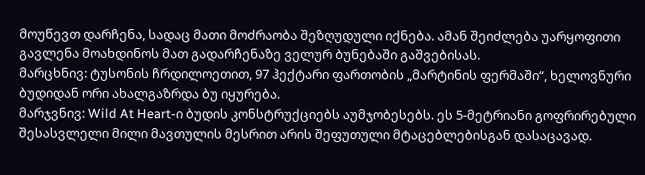მოუწევთ დარჩენა, სადაც მათი მოძრაობა შეზღუდული იქნება. ამან შეიძლება უარყოფითი გავლენა მოახდინოს მათ გადარჩენაზე ველურ ბუნებაში გაშვებისას.
მარცხნივ: ტუსონის ჩრდილოეთით, 97 ჰექტარი ფართობის „მარტინის ფერმაში“, ხელოვნური ბუდიდან ორი ახალგაზრდა ბუ იყურება.
მარჯვნივ: Wild At Heart-ი ბუდის კონსტრუქციებს აუმჯობესებს. ეს 5-მეტრიანი გოფრირებული შესასვლელი მილი მავთულის მესრით არის შეფუთული მტაცებლებისგან დასაცავად.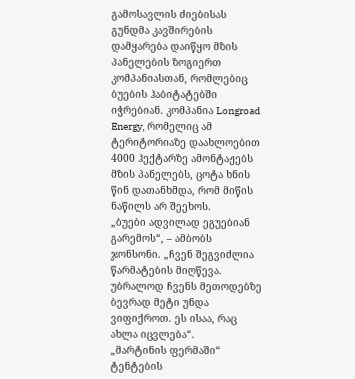გამოსავლის ძიებისას გუნდმა კავშირების დამყარება დაიწყო მზის პანელების ზოგიერთ კომპანიასთან, რომლებიც ბუების ჰაბიტატებში იჭრებიან. კომპანია Longroad Energy, რომელიც ამ ტერიტორიაზე დაახლოებით 4000 ჰექტარზე ამონტაჟებს მზის პანელებს, ცოტა ხნის წინ დათანხმდა, რომ მიწის ნაწილს არ შეეხოს.
„ბუები ადვილად ეგუებიან გარემოს“, – ამბობს ჯონსონი. „ჩვენ შეგვიძლია წარმატების მიღწევა. უბრალოდ ჩვენს მეთოდებზე ბევრად მეტი უნდა ვიფიქროთ. ეს ისაა, რაც ახლა იცვლება“.
„მარტინის ფერმაში“ ტენტების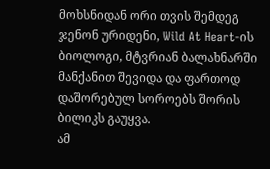მოხსნიდან ორი თვის შემდეგ ჯენონ ურიდენი, Wild At Heart-ის ბიოლოგი, მტვრიან ბალახნარში მანქანით შევიდა და ფართოდ დაშორებულ სოროებს შორის ბილიკს გაუყვა.
ამ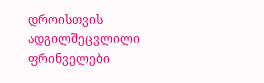დროისთვის ადგილშეცვლილი ფრინველები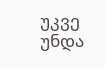უკვე უნდა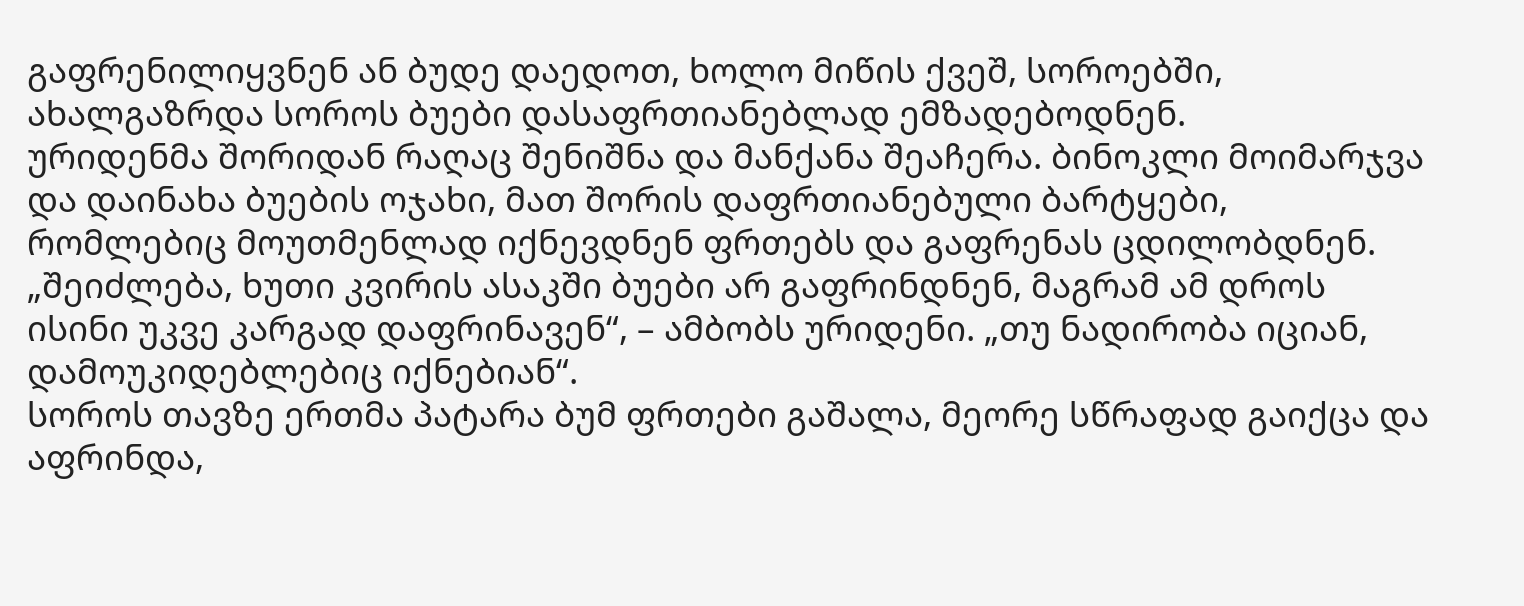გაფრენილიყვნენ ან ბუდე დაედოთ, ხოლო მიწის ქვეშ, სოროებში, ახალგაზრდა სოროს ბუები დასაფრთიანებლად ემზადებოდნენ.
ურიდენმა შორიდან რაღაც შენიშნა და მანქანა შეაჩერა. ბინოკლი მოიმარჯვა და დაინახა ბუების ოჯახი, მათ შორის დაფრთიანებული ბარტყები, რომლებიც მოუთმენლად იქნევდნენ ფრთებს და გაფრენას ცდილობდნენ.
„შეიძლება, ხუთი კვირის ასაკში ბუები არ გაფრინდნენ, მაგრამ ამ დროს ისინი უკვე კარგად დაფრინავენ“, – ამბობს ურიდენი. „თუ ნადირობა იციან, დამოუკიდებლებიც იქნებიან“.
სოროს თავზე ერთმა პატარა ბუმ ფრთები გაშალა, მეორე სწრაფად გაიქცა და აფრინდა,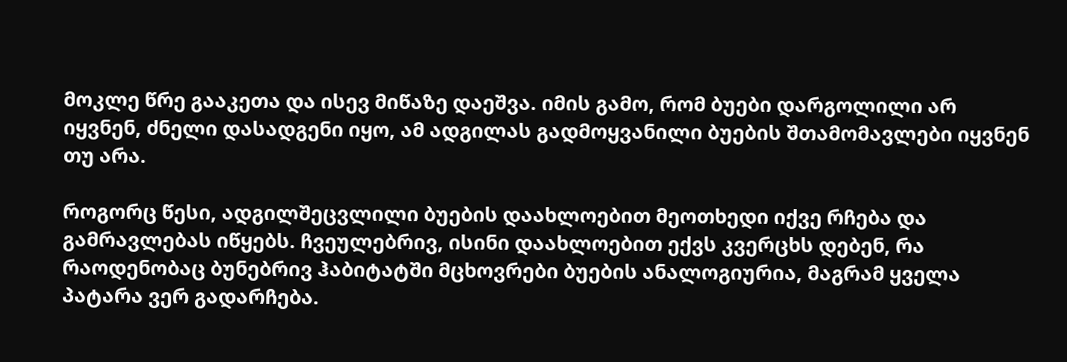მოკლე წრე გააკეთა და ისევ მიწაზე დაეშვა. იმის გამო, რომ ბუები დარგოლილი არ იყვნენ, ძნელი დასადგენი იყო, ამ ადგილას გადმოყვანილი ბუების შთამომავლები იყვნენ თუ არა.

როგორც წესი, ადგილშეცვლილი ბუების დაახლოებით მეოთხედი იქვე რჩება და გამრავლებას იწყებს. ჩვეულებრივ, ისინი დაახლოებით ექვს კვერცხს დებენ, რა რაოდენობაც ბუნებრივ ჰაბიტატში მცხოვრები ბუების ანალოგიურია, მაგრამ ყველა პატარა ვერ გადარჩება.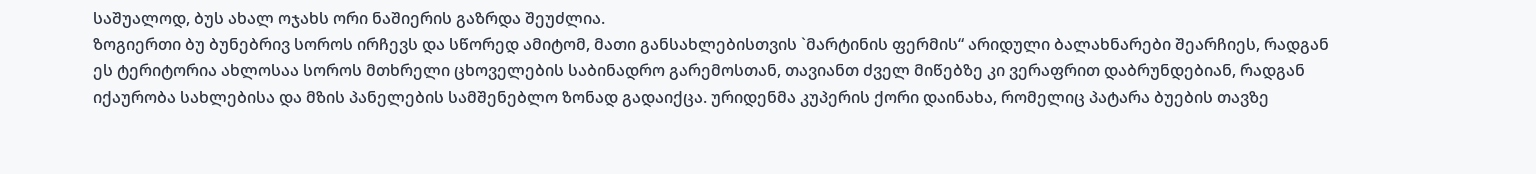საშუალოდ, ბუს ახალ ოჯახს ორი ნაშიერის გაზრდა შეუძლია.
ზოგიერთი ბუ ბუნებრივ სოროს ირჩევს და სწორედ ამიტომ, მათი განსახლებისთვის `მარტინის ფერმის“ არიდული ბალახნარები შეარჩიეს, რადგან ეს ტერიტორია ახლოსაა სოროს მთხრელი ცხოველების საბინადრო გარემოსთან, თავიანთ ძველ მიწებზე კი ვერაფრით დაბრუნდებიან, რადგან იქაურობა სახლებისა და მზის პანელების სამშენებლო ზონად გადაიქცა. ურიდენმა კუპერის ქორი დაინახა, რომელიც პატარა ბუების თავზე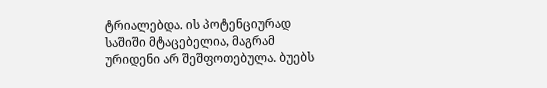ტრიალებდა. ის პოტენციურად საშიში მტაცებელია, მაგრამ ურიდენი არ შეშფოთებულა. ბუებს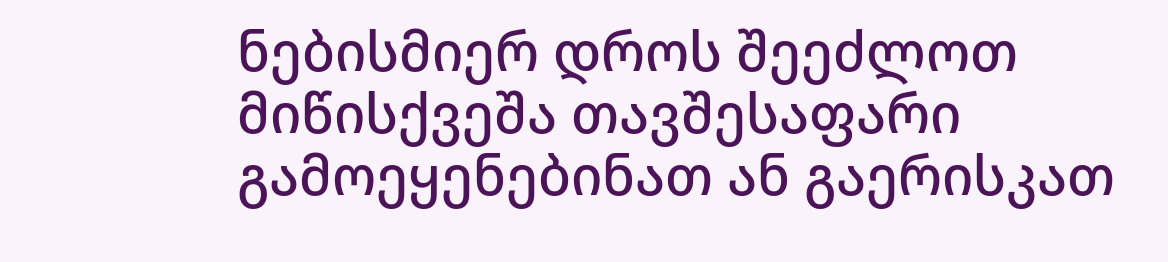ნებისმიერ დროს შეეძლოთ მიწისქვეშა თავშესაფარი გამოეყენებინათ ან გაერისკათ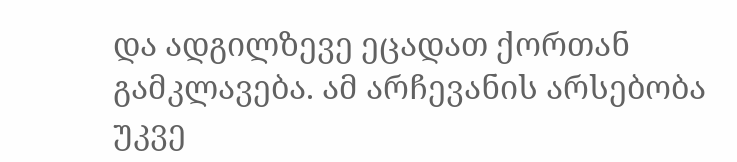და ადგილზევე ეცადათ ქორთან გამკლავება. ამ არჩევანის არსებობა უკვე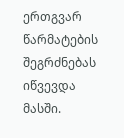ერთგვარ წარმატების შეგრძნებას იწვევდა მასში.